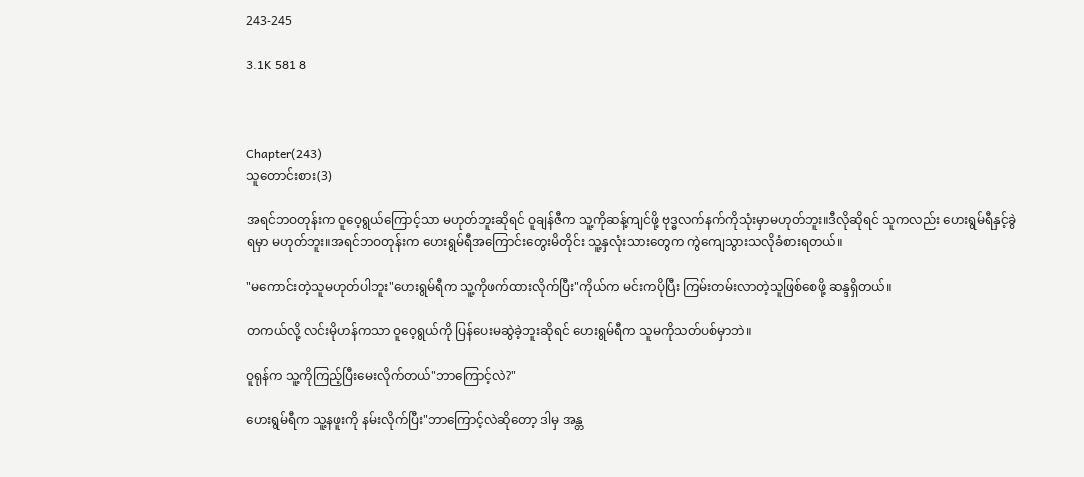243-245

3.1K 581 8



Chapter(243)
သူတောင်းစား(3)

အရင်ဘဝတုန်းက ဝူဝေ့ရွယ်ကြောင့်သာ မဟုတ်ဘူးဆိုရင် ဝူချန်ဇီက သူ့ကိုဆန့်ကျင်ဖို့ ဗုဒ္ဓလက်နက်ကိုသုံးမှာမဟုတ်ဘူး။ဒီလိုဆိုရင် သူကလည်း ဟေးရွမ်ရီနှင့်ခွဲရမှာ မဟုတ်ဘူး။အရင်ဘဝတုန်းက ဟေးရွမ်ရီအကြောင်းတွေးမိတိုင်း သူ့နှလုံးသားတွေက ကွဲကျေသွားသလိုခံစားရတယ်။

"မကောင်းတဲ့သူမဟုတ်ပါဘူး"ဟေးရွမ်ရီက သူ့ကိုဖက်ထားလိုက်ပြီး"ကိုယ်က မင်းကပိုပြီး ကြမ်းတမ်းလာတဲ့သူဖြစ်စေဖို့ ဆန္ဒရှိတယ်။

တကယ်လို့ လင်းမိုဟန်ကသာ ဝူဝေ့ရွယ်ကို ပြန်ပေးမဆွဲခဲ့ဘူးဆိုရင် ဟေးရွမ်ရီက သူမကိုသတ်ပစ်မှာဘဲ။

ဝူရုန်က သူ့ကိုကြည့်ပြီးမေးလိုက်တယ်"ဘာကြောင့်လဲ?"

ဟေးရွမ်ရီက သူ့နဖူးကို နမ်းလိုက်ပြီး"ဘာကြောင့်လဲဆိုတော့ ဒါမှ အန္တ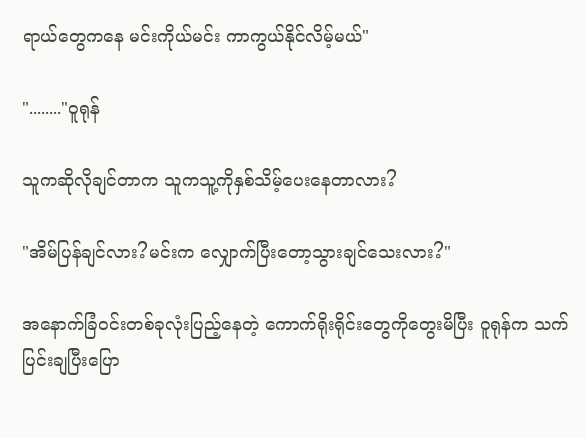ရာယ်တွေကနေ မင်းကိုယ်မင်း ကာကွယ်နိုင်လိမ့်မယ်"

"........"ဝူရုန်

သူကဆိုလိုချင်တာက သူကသူ့ကိုနှစ်သိမ့်ပေးနေတာလား?

"အိမ်ပြန်ချင်လား?မင်းက လျှောက်ပြီးတော့သွားချင်သေးလား?"

အနောက်ခြံဝင်းတစ်ခုလုံးပြည့်နေတဲ့ ကောက်ရိုးရိုင်းတွေကိုတွေးမိပြီး ဝူရုန်က သက်ပြင်းချပြီးပြော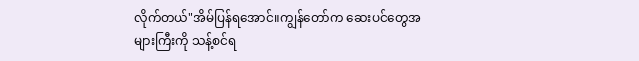လိုက်တယ်"အိမ်ပြန်ရအောင်။ကျွန်တော်က ဆေးပင်တွေအများကြီးကို သန့်စင်ရ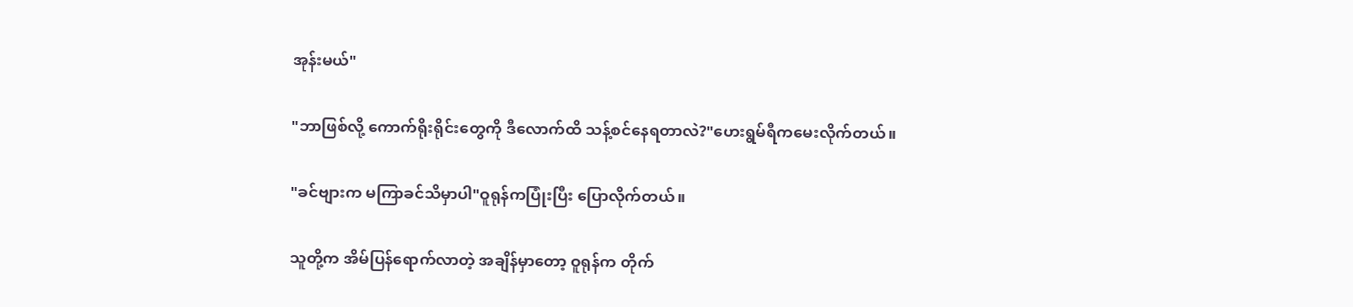အုန်းမယ်"

"ဘာဖြစ်လို့ ကောက်ရိုးရိုင်းတွေကို ဒီလောက်ထိ သန့်စင်နေရတာလဲ?"ဟေးရွမ်ရီကမေးလိုက်တယ်။

"ခင်ဗျားက မကြာခင်သိမှာပါ"ဝူရုန်ကပြုံးပြီး ပြောလိုက်တယ်။

သူတို့က အိမ်ပြန်ရောက်လာတဲ့ အချိန်မှာတော့ ဝူရုန်က တိုက်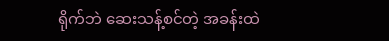ရိုက်ဘဲ ဆေးသန့်စင်တဲ့ အခန်းထဲ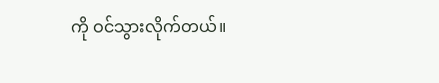ကို ဝင်သွားလိုက်တယ်။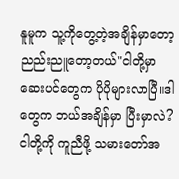နူမူက သူ့ကိုတွေ့တဲ့အချိန်မှာတော့ ညည်းညူတော့တယ်"ငါတို့မှာ ဆေးပင်တွေက ပိုပိုများလာပြီ။ဒါတွေက ဘယ်အချိန်မှာ ပြီးမှာလဲ?ငါတို့ကို ကူညီဖို့ သမားတော်အ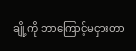ချို့ကို ဘာကြောင့်မငှားတာ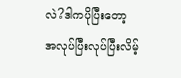လဲ?ဒါကပိုပြီးတော့ အလုပ်ပြီးလုပ်ပြီးလိမ့်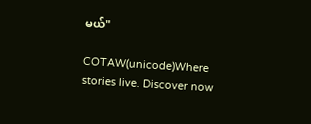မယ်"

COTAW(unicode)Where stories live. Discover now